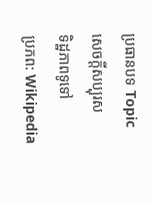ប្រធានបទ Topic
សេចក្ដីសប្បុរស
ទិដ្ឋភាពទូទៅ
ប្រភព: Wikipedia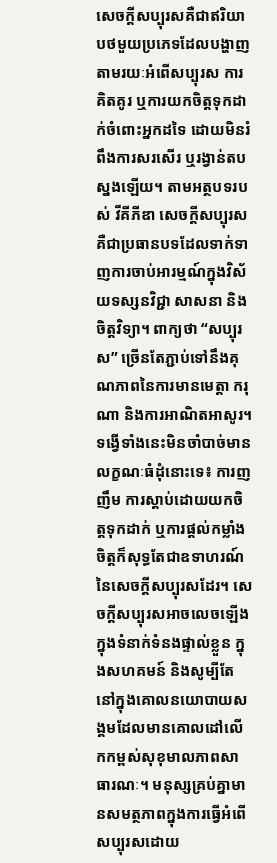សេចក្ដីសប្បុរសគឺជាឥរិយាបថមួយប្រភេទដែលបង្ហាញតាមរយៈអំពើសប្បុរស ការគិតគូរ ឬការយកចិត្តទុកដាក់ចំពោះអ្នកដទៃ ដោយមិនរំពឹងការសរសើរ ឬរង្វាន់តបស្នងឡើយ។ តាមអត្ថបទរបស់ វីគីភីឌា សេចក្ដីសប្បុរសគឺជាប្រធានបទដែលទាក់ទាញការចាប់អារម្មណ៍ក្នុងវិស័យទស្សនវិជ្ជា សាសនា និងចិត្តវិទ្យា។ ពាក្យថា “សប្បុរស” ច្រើនតែភ្ជាប់ទៅនឹងគុណភាពនៃការមានមេត្តា ករុណា និងការអាណិតអាសូរ។ ទង្វើទាំងនេះមិនចាំបាច់មានលក្ខណៈធំដុំនោះទេ៖ ការញញឹម ការស្ដាប់ដោយយកចិត្តទុកដាក់ ឬការផ្តល់កម្លាំងចិត្តក៏សុទ្ធតែជាឧទាហរណ៍នៃសេចក្ដីសប្បុរសដែរ។ សេចក្ដីសប្បុរសអាចលេចឡើងក្នុងទំនាក់ទំនងផ្ទាល់ខ្លួន ក្នុងសហគមន៍ និងសូម្បីតែនៅក្នុងគោលនយោបាយសង្គមដែលមានគោលដៅលើកកម្ពស់សុខុមាលភាពសាធារណៈ។ មនុស្សគ្រប់គ្នាមានសមត្ថភាពក្នុងការធ្វើអំពើសប្បុរសដោយ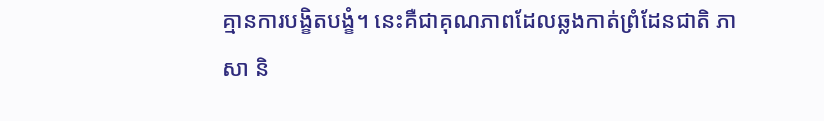គ្មានការបង្ខិតបង្ខំ។ នេះគឺជាគុណភាពដែលឆ្លងកាត់ព្រំដែនជាតិ ភាសា និ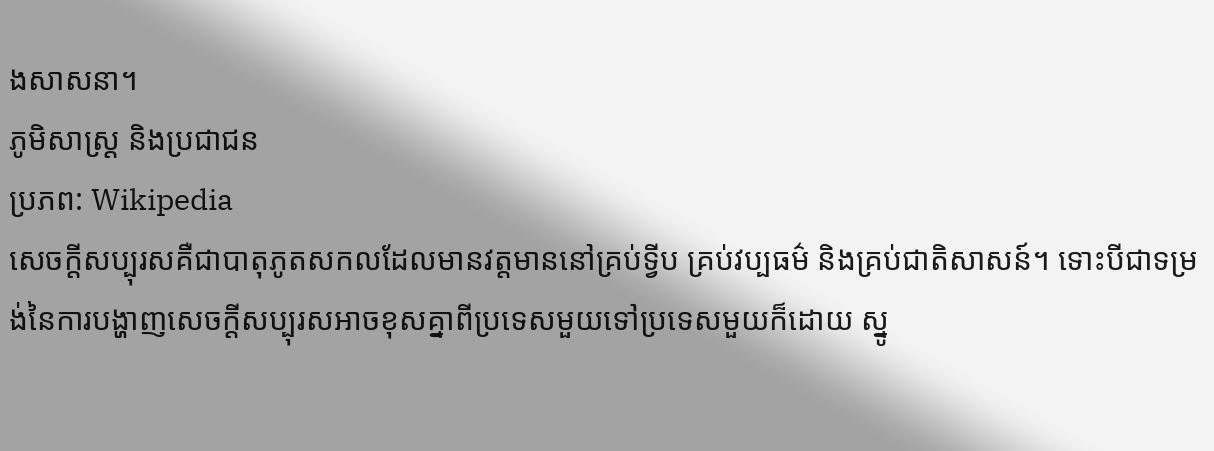ងសាសនា។
ភូមិសាស្ត្រ និងប្រជាជន
ប្រភព: Wikipedia
សេចក្ដីសប្បុរសគឺជាបាតុភូតសកលដែលមានវត្តមាននៅគ្រប់ទ្វីប គ្រប់វប្បធម៌ និងគ្រប់ជាតិសាសន៍។ ទោះបីជាទម្រង់នៃការបង្ហាញសេចក្ដីសប្បុរសអាចខុសគ្នាពីប្រទេសមួយទៅប្រទេសមួយក៏ដោយ ស្នូ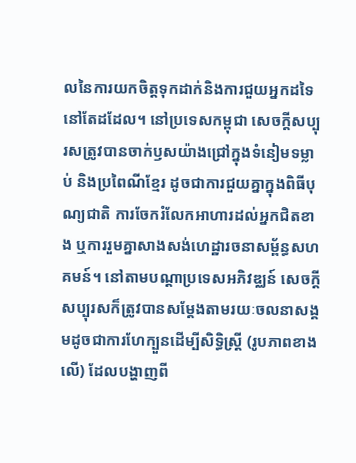លនៃការយកចិត្តទុកដាក់និងការជួយអ្នកដទៃនៅតែដដែល។ នៅប្រទេសកម្ពុជា សេចក្ដីសប្បុរសត្រូវបានចាក់ឫសយ៉ាងជ្រៅក្នុងទំនៀមទម្លាប់ និងប្រពៃណីខ្មែរ ដូចជាការជួយគ្នាក្នុងពិធីបុណ្យជាតិ ការចែករំលែកអាហារដល់អ្នកជិតខាង ឬការរួមគ្នាសាងសង់ហេដ្ឋារចនាសម្ព័ន្ធសហគមន៍។ នៅតាមបណ្ដាប្រទេសអភិវឌ្ឈន៍ សេចក្ដីសប្បុរសក៏ត្រូវបានសម្ដែងតាមរយៈចលនាសង្គមដូចជាការហែក្បួនដើម្បីសិទ្ធិស្ត្រី (រូបភាពខាងលើ) ដែលបង្ហាញពី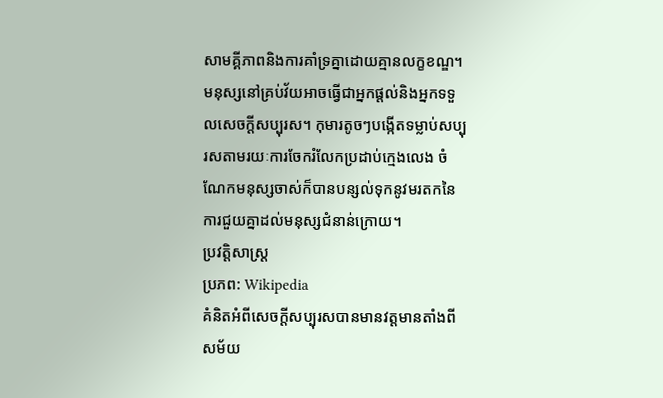សាមគ្គីភាពនិងការគាំទ្រគ្នាដោយគ្មានលក្ខខណ្ឌ។ មនុស្សនៅគ្រប់វ័យអាចធ្វើជាអ្នកផ្តល់និងអ្នកទទួលសេចក្ដីសប្បុរស។ កុមារតូចៗបង្កើតទម្លាប់សប្បុរសតាមរយៈការចែករំលែកប្រដាប់ក្មេងលេង ចំណែកមនុស្សចាស់ក៏បានបន្សល់ទុកនូវមរតកនៃការជួយគ្នាដល់មនុស្សជំនាន់ក្រោយ។
ប្រវត្តិសាស្ត្រ
ប្រភព: Wikipedia
គំនិតអំពីសេចក្ដីសប្បុរសបានមានវត្តមានតាំងពីសម័យ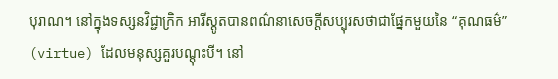បុរាណ។ នៅក្នុងទស្សនវិជ្ជាក្រិក អារីស្តូតបានពណ៌នាសេចក្ដីសប្បុរសថាជាផ្នែកមួយនៃ “គុណធម៌” (virtue) ដែលមនុស្សគួរបណ្ដុះបី។ នៅ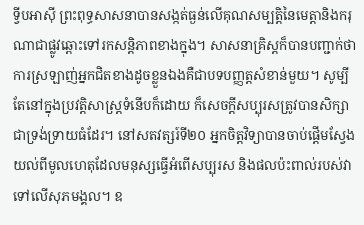ទ្វីបអាស៊ី ព្រះពុទ្ធសាសនាបានសង្កត់ធ្ងន់លើគុណសម្បត្តិនៃមេត្តានិងករុណាជាផ្លូវឆ្ពោះទៅរកសន្តិភាពខាងក្នុង។ សាសនាគ្រិស្តក៏បានបញ្ជាក់ថាការស្រឡាញ់អ្នកជិតខាងដូចខ្លួនឯងគឺជាបទបញ្ញត្តសំខាន់មួយ។ សូម្បីតែនៅក្នុងប្រវត្តិសាស្ត្រទំនើបក៏ដោយ ក៏សេចក្ដីសប្បុរសត្រូវបានសិក្សាជាទ្រង់ទ្រាយធំដែរ។ នៅសតវត្សរ៍ទី២០ អ្នកចិត្តវិទ្យាបានចាប់ផ្ដើមស្វែងយល់ពីមូលហេតុដែលមនុស្សធ្វើអំពើសប្បុរស និងផលប៉ះពាល់របស់វាទៅលើសុភមង្គល។ ឧ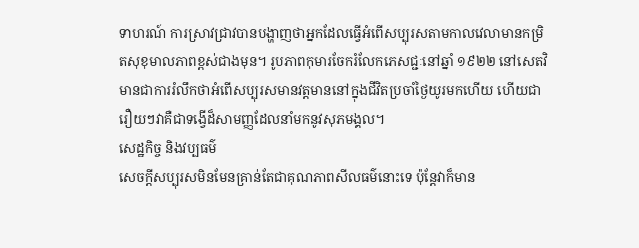ទាហរណ៍ ការស្រាវជ្រាវបានបង្ហាញថាអ្នកដែលធ្វើអំពើសប្បុរសតាមកាលវេលាមានកម្រិតសុខុមាលភាពខ្ពស់ជាងមុន។ រូបភាពកុមារចែករំលែកភេសជ្ជៈនៅឆ្នាំ ១៩២២ នៅសេតវិមានជាការរំលឹកថាអំពើសប្បុរសមានវត្តមាននៅក្នុងជីវិតប្រចាំថ្ងៃយូរមកហើយ ហើយជារឿយៗវាគឺជាទង្វើដ៏សាមញ្ញដែលនាំមកនូវសុភមង្គល។
សេដ្ឋកិច្ច និងវប្បធម៌
សេចក្ដីសប្បុរសមិនមែនគ្រាន់តែជាគុណភាពសីលធម៌នោះទេ ប៉ុន្តែវាក៏មាន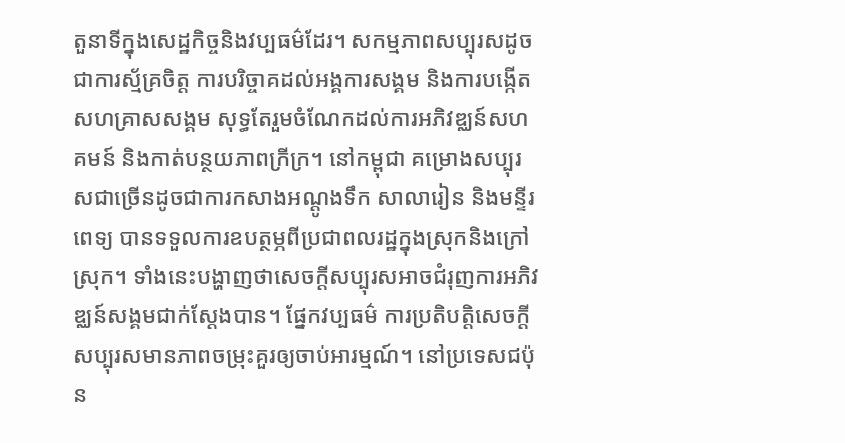តួនាទីក្នុងសេដ្ឋកិច្ចនិងវប្បធម៌ដែរ។ សកម្មភាពសប្បុរសដូចជាការស្ម័គ្រចិត្ត ការបរិច្ចាគដល់អង្គការសង្គម និងការបង្កើតសហគ្រាសសង្គម សុទ្ធតែរួមចំណែកដល់ការអភិវឌ្ឈន៍សហគមន៍ និងកាត់បន្ថយភាពក្រីក្រ។ នៅកម្ពុជា គម្រោងសប្បុរសជាច្រើនដូចជាការកសាងអណ្ដូងទឹក សាលារៀន និងមន្ទីរពេទ្យ បានទទួលការឧបត្ថម្ភពីប្រជាពលរដ្ឋក្នុងស្រុកនិងក្រៅស្រុក។ ទាំងនេះបង្ហាញថាសេចក្ដីសប្បុរសអាចជំរុញការអភិវឌ្ឈន៍សង្គមជាក់ស្ដែងបាន។ ផ្នែកវប្បធម៌ ការប្រតិបត្តិសេចក្ដីសប្បុរសមានភាពចម្រុះគួរឲ្យចាប់អារម្មណ៍។ នៅប្រទេសជប៉ុន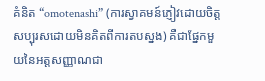គំនិត “omotenashi” (ការស្វាគមន៍ភ្ញៀវដោយចិត្តសប្បុរសដោយមិនគិតពីការតបស្នង) គឺជាផ្នែកមួយនៃអត្តសញ្ញាណជា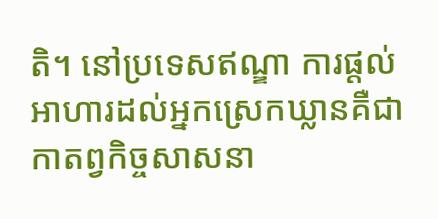តិ។ នៅប្រទេសឥណ្ឌា ការផ្តល់អាហារដល់អ្នកស្រេកឃ្លានគឺជាកាតព្វកិច្ចសាសនា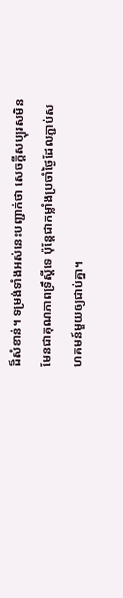ដ៏សំខាន់។ ទម្រង់ទាំងអស់នេះបញ្ជាក់ថា សេចក្ដីសប្បុរសមិនមែនជាគុណភាពទ្រឹស្ដីទេ ប៉ុន្តែជាកម្លាំងប្រចាំថ្ងៃដែលភ្ជាប់សហគមន៍មួយឲ្យជាប់គ្នា។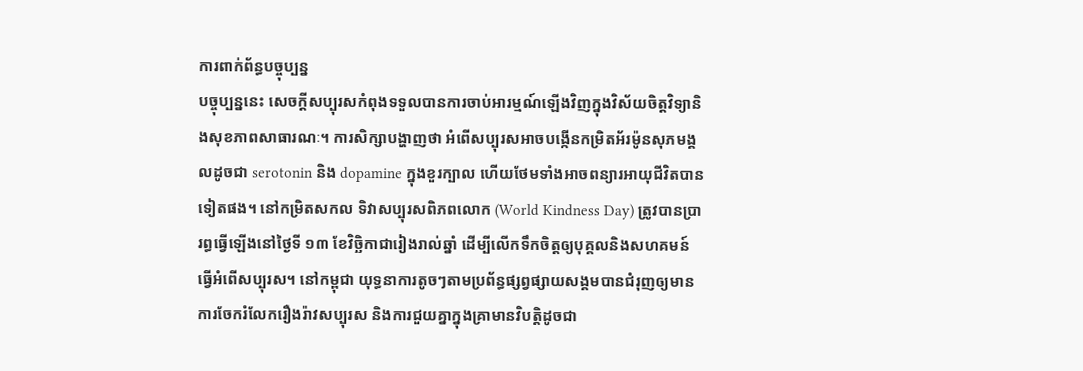ការពាក់ព័ន្ធបច្ចុប្បន្ន
បច្ចុប្បន្ននេះ សេចក្ដីសប្បុរសកំពុងទទួលបានការចាប់អារម្មណ៍ឡើងវិញក្នុងវិស័យចិត្តវិទ្យានិងសុខភាពសាធារណៈ។ ការសិក្សាបង្ហាញថា អំពើសប្បុរសអាចបង្កើនកម្រិតអ័រម៉ូនសុភមង្គលដូចជា serotonin និង dopamine ក្នុងខួរក្បាល ហើយថែមទាំងអាចពន្យារអាយុជីវិតបានទៀតផង។ នៅកម្រិតសកល ទិវាសប្បុរសពិភពលោក (World Kindness Day) ត្រូវបានប្រារព្ធធ្វើឡើងនៅថ្ងៃទី ១៣ ខែវិច្ឆិកាជារៀងរាល់ឆ្នាំ ដើម្បីលើកទឹកចិត្តឲ្យបុគ្គលនិងសហគមន៍ធ្វើអំពើសប្បុរស។ នៅកម្ពុជា យុទ្ធនាការតូចៗតាមប្រព័ន្ធផ្សព្វផ្សាយសង្គមបានជំរុញឲ្យមានការចែករំលែករឿងរ៉ាវសប្បុរស និងការជួយគ្នាក្នុងគ្រាមានវិបត្តិដូចជា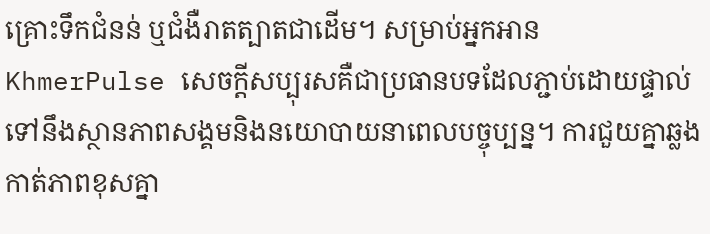គ្រោះទឹកជំនន់ ឬជំងឺរាតត្បាតជាដើម។ សម្រាប់អ្នកអាន KhmerPulse សេចក្ដីសប្បុរសគឺជាប្រធានបទដែលភ្ជាប់ដោយផ្ទាល់ទៅនឹងស្ថានភាពសង្គមនិងនយោបាយនាពេលបច្ចុប្បន្ន។ ការជួយគ្នាឆ្លងកាត់ភាពខុសគ្នា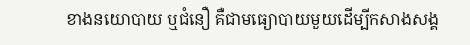ខាងនយោបាយ ឬជំនឿ គឺជាមធ្យោបាយមួយដើម្បីកសាងសង្គ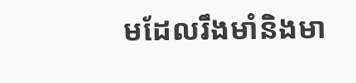មដែលរឹងមាំនិងមា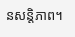នសន្តិភាព។